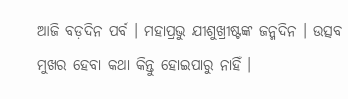ଆଜି ବଡ଼ଦିନ ପର୍ବ । ମହାପ୍ରଭୁ ଯୀଶୁଖ୍ରୀଷ୍ଟଙ୍କ ଜନ୍ମଦିନ । ଉତ୍ସବ ମୁଖର ହେବା କଥା କିନ୍ତୁ ହୋଇପାରୁ ନାହିଁ ।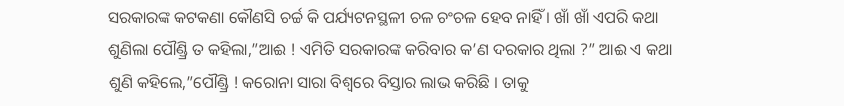ସରକାରଙ୍କ କଟକଣା କୌଣସି ଚର୍ଚ୍ଚ କି ପର୍ଯ୍ୟଟନସ୍ଥଳୀ ଚଳ ଚଂଚଳ ହେବ ନାହିଁ । ଖାଁ ଖାଁ ଏପରି କଥା ଶୁଣିଲା ପୌଣ୍ଡ୍ରି ତ କହିଲା,”ଆଈ ! ଏମିତି ସରକାରଙ୍କ କରିବାର କ’ଣ ଦରକାର ଥିଲା ?” ଆଈ ଏ କଥା ଶୁଣି କହିଲେ,”ପୌଣ୍ଡ୍ରି ! କରୋନା ସାରା ବିଶ୍ବରେ ବିସ୍ତାର ଲାଭ କରିଛି । ତାକୁ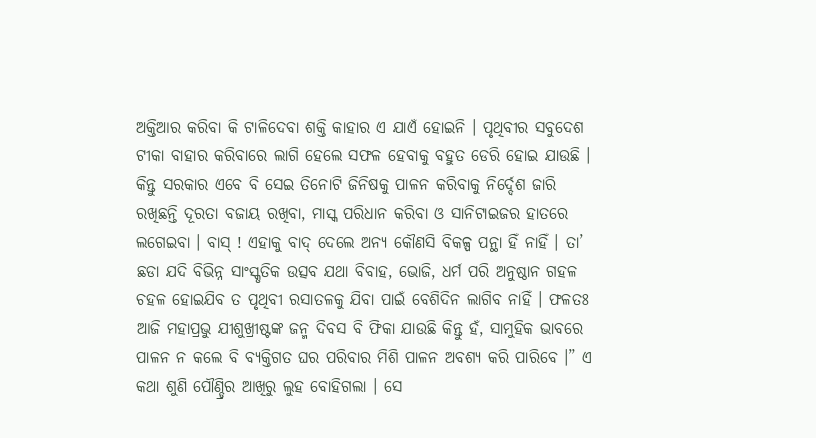ଅକ୍ତିଆର କରିବା କି ଟାଳିଦେବା ଶକ୍ତି କାହାର ଏ ଯାଏଁ ହୋଇନି । ପୃଥିବୀର ସବୁଦେଶ ଟୀକା ବାହାର କରିବାରେ ଲାଗି ହେଲେ ସଫଳ ହେବାକୁ ବହୁତ ଡେରି ହୋଇ ଯାଉଛି । କିନ୍ତୁ ସରକାର ଏବେ ବି ସେଇ ତିନୋଟି ଜିନିଷକୁ ପାଳନ କରିବାକୁ ନିର୍ଦ୍ଦେଶ ଜାରି ରଖିଛନ୍ତି ଦୂରତା ବଜାୟ ରଖିବା, ମାସ୍କ ପରିଧାନ କରିବା ଓ ସାନିଟାଇଜର ହାତରେ ଲଗେଇବା । ବାସ୍ ! ଏହାକୁ ବାଦ୍ ଦେଲେ ଅନ୍ୟ କୌଣସି ବିକଳ୍ପ ପନ୍ଥା ହିଁ ନାହିଁ । ତା’ ଛଡା ଯଦି ବିଭିନ୍ନ ସାଂସ୍କୃତିକ ଉତ୍ସବ ଯଥା ବିବାହ, ଭୋଜି, ଧର୍ମ ପରି ଅନୁଷ୍ଠାନ ଗହଳ ଚହଳ ହୋଇଯିବ ତ ପୃଥିବୀ ରସାତଳକୁ ଯିବା ପାଇଁ ବେଶିଦିନ ଲାଗିବ ନାହିଁ । ଫଳତଃ ଆଜି ମହାପ୍ରଭୁ ଯୀଶୁଖ୍ରୀଷ୍ଟଙ୍କ ଜନ୍ମ ଦିବସ ବି ଫିକା ଯାଉଛି କିନ୍ତୁ ହଁ, ସାମୁହିକ ଭାବରେ ପାଳନ ନ କଲେ ବି ବ୍ୟକ୍ତିଗତ ଘର ପରିବାର ମିଶି ପାଳନ ଅବଶ୍ୟ କରି ପାରିବେ ।” ଏ କଥା ଶୁଣି ପୌଣ୍ଡ୍ରିର ଆଖିରୁ ଲୁହ ବୋହିଗଲା । ସେ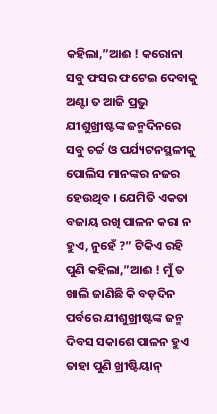କହିଲା,”ଆଈ ! କରୋନା ସବୁ ଫସର ଫଟେଇ ଦେବାକୁ ଅଣ୍ଟା ତ ଆଜି ପ୍ରଭୁ ଯୀଶୁଖ୍ରୀଷ୍ଟଙ୍କ ଜନ୍ମଦିନରେ ସବୁ ଚର୍ଚ୍ଚ ଓ ପର୍ଯ୍ୟଟନସ୍ଥଳୀକୁ ପୋଲିସ ମାନଙ୍କର ନଜର ହେଉଥିବ । ଯେମିତି ଏକତା ବଜାୟ ରଖି ପାଳନ କରା ନ ହୁଏ, ନୁହେଁ ?” ଟିକିଏ ରହି ପୁଣି କହିଲା,”ଆଈ ! ମୁଁ ତ ଖାଲି ଜାଣିଛି କି ବଡ଼ଦିନ ପର୍ବରେ ଯୀଶୁଖ୍ରୀଷ୍ଟଙ୍କ ଜନ୍ମ ଦିବସ ସକାଶେ ପାଳନ ହୁଏ ତାହା ପୁଣି ଖ୍ରୀଷ୍ଟିୟାନ୍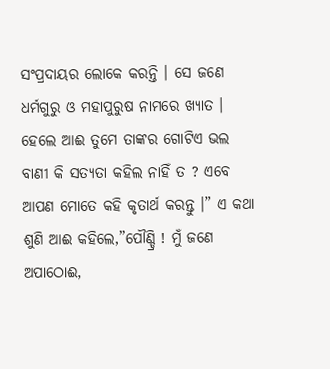ସଂପ୍ରଦାୟର ଲୋକେ କରନ୍ତି । ସେ ଜଣେ ଧର୍ମଗୁରୁ ଓ ମହାପୁରୁଷ ନାମରେ ଖ୍ୟାତ । ହେଲେ ଆଈ ତୁମେ ତାଙ୍କର ଗୋଟିଏ ଭଲ ବାଣୀ କି ସତ୍ୟତା କହିଲ ନାହିଁ ତ ? ଏବେ ଆପଣ ମୋତେ କହି କୃତାର୍ଥ କରନ୍ତୁ ।” ଏ କଥା ଶୁଣି ଆଈ କହିଲେ,”ପୌଣ୍ଡ୍ରି ! ମୁଁ ଜଣେ ଅପାଠୋଈ,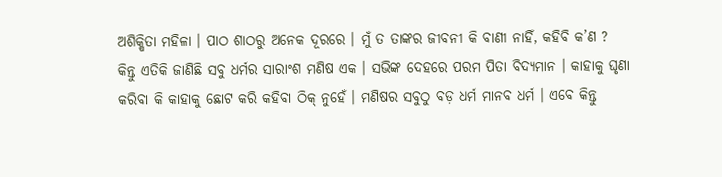ଅଶିକ୍ଷିତା ମହିଳା । ପାଠ ଶାଠରୁ ଅନେକ ଦୂରରେ । ମୁଁ ତ ତାଙ୍କର ଜୀବନୀ କି ବାଣୀ ନାହିଁ, କହିବି କ’ଣ ? କିନ୍ତୁ ଏତିକି ଜାଣିଛି ସବୁ ଧର୍ମର ସାରାଂଶ ମଣିଷ ଏକ । ସଭିଙ୍କ ଦେହରେ ପରମ ପିତା ବିଦ୍ୟମାନ । କାହାକୁ ଘୃଣା କରିବା କି କାହାକୁ ଛୋଟ କରି କହିବା ଠିକ୍ ନୁହେଁ । ମଣିଷର ସବୁଠୁ ବଡ଼ ଧର୍ମ ମାନବ ଧର୍ମ । ଏବେ କିନ୍ତୁ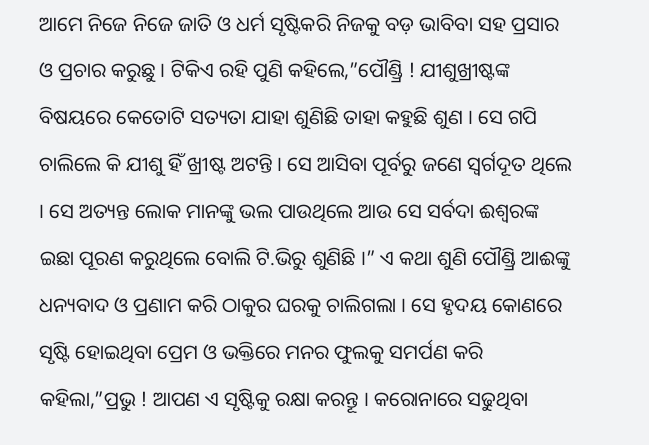ଆମେ ନିଜେ ନିଜେ ଜାତି ଓ ଧର୍ମ ସୃଷ୍ଟିକରି ନିଜକୁ ବଡ଼ ଭାବିବା ସହ ପ୍ରସାର ଓ ପ୍ରଚାର କରୁଛୁ । ଟିକିଏ ରହି ପୁଣି କହିଲେ,”ପୌଣ୍ଡ୍ରି ! ଯୀଶୁଖ୍ରୀଷ୍ଟଙ୍କ ବିଷୟରେ କେତୋଟି ସତ୍ୟତା ଯାହା ଶୁଣିଛି ତାହା କହୁଛି ଶୁଣ । ସେ ଗପି ଚାଲିଲେ କି ଯୀଶୁ ହିଁ ଖ୍ରୀଷ୍ଟ ଅଟନ୍ତି । ସେ ଆସିବା ପୂର୍ବରୁ ଜଣେ ସ୍ୱର୍ଗଦୂତ ଥିଲେ । ସେ ଅତ୍ୟନ୍ତ ଲୋକ ମାନଙ୍କୁ ଭଲ ପାଉଥିଲେ ଆଉ ସେ ସର୍ବଦା ଈଶ୍ୱରଙ୍କ ଇଛା ପୂରଣ କରୁଥିଲେ ବୋଲି ଟି.ଭିରୁ ଶୁଣିଛି ।” ଏ କଥା ଶୁଣି ପୌଣ୍ଡ୍ରି ଆଈଙ୍କୁ ଧନ୍ୟବାଦ ଓ ପ୍ରଣାମ କରି ଠାକୁର ଘରକୁ ଚାଲିଗଲା । ସେ ହୃଦୟ କୋଣରେ ସୃଷ୍ଟି ହୋଇଥିବା ପ୍ରେମ ଓ ଭକ୍ତିରେ ମନର ଫୁଲକୁ ସମର୍ପଣ କରି କହିଲା,”ପ୍ରଭୁ ! ଆପଣ ଏ ସୃଷ୍ଟିକୁ ରକ୍ଷା କରନ୍ତୂ । କରୋନାରେ ସଢୁଥିବା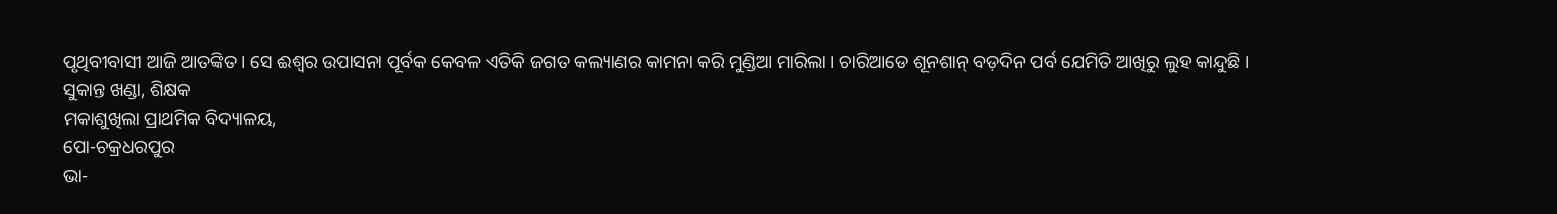ପୃଥିବୀବାସୀ ଆଜି ଆତଙ୍କିତ । ସେ ଈଶ୍ୱର ଉପାସନା ପୂର୍ବକ କେବଳ ଏତିକି ଜଗତ କଲ୍ୟାଣର କାମନା କରି ମୁଣ୍ଡିଆ ମାରିଲା । ଚାରିଆଡେ ଶୂନଶାନ୍ ବଡ଼ଦିନ ପର୍ବ ଯେମିତି ଆଖିରୁ ଲୁହ କାନ୍ଦୁଛି ।
ସୁକାନ୍ତ ଖଣ୍ଡା, ଶିକ୍ଷକ
ମକାଶୁଖିଲା ପ୍ରାଥମିକ ବିଦ୍ୟାଳୟ,
ପୋ-ଚକ୍ରଧରପୁର
ଭା-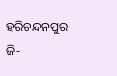ହରିଚନ୍ଦନପୁର
ଜି-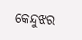କେନ୍ଦୁଝର